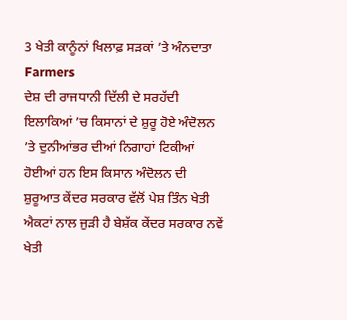3 ਖੇਤੀ ਕਾਨੂੰਨਾਂ ਖਿਲਾਫ਼ ਸੜਕਾਂ ’ਤੇ ਅੰਨਦਾਤਾ Farmers
ਦੇਸ਼ ਦੀ ਰਾਜਧਾਨੀ ਦਿੱਲੀ ਦੇ ਸਰਹੱਦੀ ਇਲਾਕਿਆਂ ’ਚ ਕਿਸਾਨਾਂ ਦੇ ਸ਼ੁਰੂ ਹੋਏ ਅੰਦੋਲਨ ’ਤੇ ਦੁਨੀਆਂਭਰ ਦੀਆਂ ਨਿਗਾਹਾਂ ਟਿਕੀਆਂ ਹੋਈਆਂ ਹਨ ਇਸ ਕਿਸਾਨ ਅੰਦੋਲਨ ਦੀ ਸ਼ੁਰੂਆਤ ਕੇਂਦਰ ਸਰਕਾਰ ਵੱਲੋਂ ਪੇਸ਼ ਤਿੰਨ ਖੇਤੀ ਐਕਟਾਂ ਨਾਲ ਜੁੜੀ ਹੈ ਬੇਸ਼ੱਕ ਕੇਂਦਰ ਸਰਕਾਰ ਨਵੇਂ ਖੇਤੀ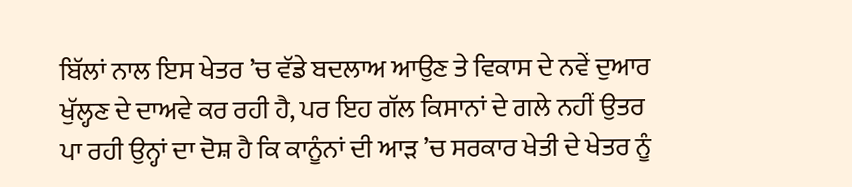ਬਿੱਲਾਂ ਨਾਲ ਇਸ ਖੇਤਰ ’ਚ ਵੱਡੇ ਬਦਲਾਅ ਆਉਣ ਤੇ ਵਿਕਾਸ ਦੇ ਨਵੇਂ ਦੁਆਰ ਖੁੱਲ੍ਹਣ ਦੇ ਦਾਅਵੇ ਕਰ ਰਹੀ ਹੈ, ਪਰ ਇਹ ਗੱਲ ਕਿਸਾਨਾਂ ਦੇ ਗਲੇ ਨਹੀਂ ਉਤਰ ਪਾ ਰਹੀ ਉਨ੍ਹਾਂ ਦਾ ਦੋਸ਼ ਹੈ ਕਿ ਕਾਨੂੰਨਾਂ ਦੀ ਆੜ ’ਚ ਸਰਕਾਰ ਖੇਤੀ ਦੇ ਖੇਤਰ ਨੂੰ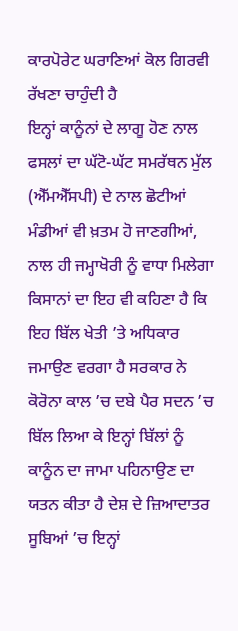ਕਾਰਪੋਰੇਟ ਘਰਾਣਿਆਂ ਕੋਲ ਗਿਰਵੀ ਰੱਖਣਾ ਚਾਹੁੰਦੀ ਹੈ
ਇਨ੍ਹਾਂ ਕਾਨੂੰਨਾਂ ਦੇ ਲਾਗੂ ਹੋਣ ਨਾਲ ਫਸਲਾਂ ਦਾ ਘੱਟੋ-ਘੱਟ ਸਮਰੱਥਨ ਮੁੱਲ (ਐੱਮਐੱਸਪੀ) ਦੇ ਨਾਲ ਛੋਟੀਆਂ ਮੰਡੀਆਂ ਵੀ ਖ਼ਤਮ ਹੋ ਜਾਣਗੀਆਂ, ਨਾਲ ਹੀ ਜਮ੍ਹਾਖੋਰੀ ਨੂੰ ਵਾਧਾ ਮਿਲੇਗਾ ਕਿਸਾਨਾਂ ਦਾ ਇਹ ਵੀ ਕਹਿਣਾ ਹੈ ਕਿ ਇਹ ਬਿੱਲ ਖੇਤੀ ’ਤੇ ਅਧਿਕਾਰ ਜਮਾਉਣ ਵਰਗਾ ਹੈ ਸਰਕਾਰ ਨੇ ਕੋਰੋਨਾ ਕਾਲ ’ਚ ਦਬੇ ਪੈਰ ਸਦਨ ’ਚ ਬਿੱਲ ਲਿਆ ਕੇ ਇਨ੍ਹਾਂ ਬਿੱਲਾਂ ਨੂੰ ਕਾਨੂੰਨ ਦਾ ਜਾਮਾ ਪਹਿਨਾਉਣ ਦਾ ਯਤਨ ਕੀਤਾ ਹੈ ਦੇਸ਼ ਦੇ ਜ਼ਿਆਦਾਤਰ ਸੂਬਿਆਂ ’ਚ ਇਨ੍ਹਾਂ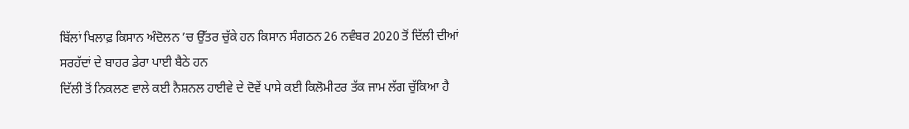ਬਿੱਲਾਂ ਖਿਲਾਫ਼ ਕਿਸਾਨ ਅੰਦੋਲਨ ’ਚ ਉੱਤਰ ਚੁੱਕੇ ਹਨ ਕਿਸਾਨ ਸੰਗਠਨ 26 ਨਵੰਬਰ 2020 ਤੋਂ ਦਿੱਲੀ ਦੀਆਂ ਸਰਹੱਦਾਂ ਦੇ ਬਾਹਰ ਡੇਰਾ ਪਾਈ ਬੈਠੇ ਹਨ
ਦਿੱਲੀ ਤੋਂ ਨਿਕਲਣ ਵਾਲੇ ਕਈ ਨੈਸ਼ਨਲ ਹਾਈਵੇ ਦੇ ਦੋਵੇਂ ਪਾਸੇ ਕਈ ਕਿਲੋਮੀਟਰ ਤੱਕ ਜਾਮ ਲੱਗ ਚੁੱਕਿਆ ਹੈ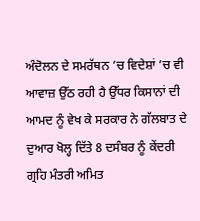ਅੰਦੋਲਨ ਦੇ ਸਮਰੱਥਨ ’ਚ ਵਿਦੇਸ਼ਾਂ ’ਚ ਵੀ ਆਵਾਜ਼ ਉੱਠ ਰਹੀ ਹੈ ਉੱਧਰ ਕਿਸਾਨਾਂ ਦੀ ਆਮਦ ਨੂੰ ਵੇਖ ਕੇ ਸਰਕਾਰ ਨੇ ਗੱਲਬਾਤ ਦੇ ਦੁਆਰ ਖੋਲ੍ਹ ਦਿੱਤੇ 8 ਦਸੰਬਰ ਨੂੰ ਕੇਂਦਰੀ ਗ੍ਰਹਿ ਮੰਤਰੀ ਅਮਿਤ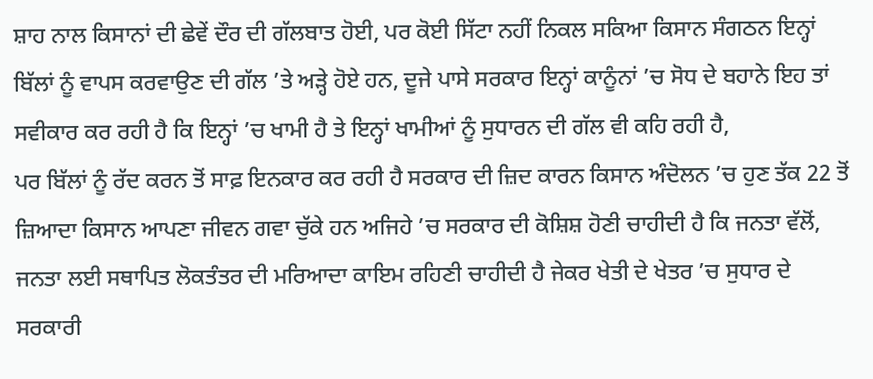ਸ਼ਾਹ ਨਾਲ ਕਿਸਾਨਾਂ ਦੀ ਛੇਵੇਂ ਦੌਰ ਦੀ ਗੱਲਬਾਤ ਹੋਈ, ਪਰ ਕੋਈ ਸਿੱਟਾ ਨਹੀਂ ਨਿਕਲ ਸਕਿਆ ਕਿਸਾਨ ਸੰਗਠਨ ਇਨ੍ਹਾਂ ਬਿੱਲਾਂ ਨੂੰ ਵਾਪਸ ਕਰਵਾਉਣ ਦੀ ਗੱਲ ’ਤੇ ਅੜ੍ਹੇ ਹੋਏ ਹਨ, ਦੂਜੇ ਪਾਸੇ ਸਰਕਾਰ ਇਨ੍ਹਾਂ ਕਾਨੂੰਨਾਂ ’ਚ ਸੋਧ ਦੇ ਬਹਾਨੇ ਇਹ ਤਾਂ ਸਵੀਕਾਰ ਕਰ ਰਹੀ ਹੈ ਕਿ ਇਨ੍ਹਾਂ ’ਚ ਖਾਮੀ ਹੈ ਤੇ ਇਨ੍ਹਾਂ ਖਾਮੀਆਂ ਨੂੰ ਸੁਧਾਰਨ ਦੀ ਗੱਲ ਵੀ ਕਹਿ ਰਹੀ ਹੈ,
ਪਰ ਬਿੱਲਾਂ ਨੂੰ ਰੱਦ ਕਰਨ ਤੋਂ ਸਾਫ਼ ਇਨਕਾਰ ਕਰ ਰਹੀ ਹੈ ਸਰਕਾਰ ਦੀ ਜ਼ਿਦ ਕਾਰਨ ਕਿਸਾਨ ਅੰਦੋਲਨ ’ਚ ਹੁਣ ਤੱਕ 22 ਤੋਂ ਜ਼ਿਆਦਾ ਕਿਸਾਨ ਆਪਣਾ ਜੀਵਨ ਗਵਾ ਚੁੱਕੇ ਹਨ ਅਜਿਹੇ ’ਚ ਸਰਕਾਰ ਦੀ ਕੋਸ਼ਿਸ਼ ਹੋਣੀ ਚਾਹੀਦੀ ਹੈ ਕਿ ਜਨਤਾ ਵੱਲੋਂ, ਜਨਤਾ ਲਈ ਸਥਾਪਿਤ ਲੋਕਤੰਤਰ ਦੀ ਮਰਿਆਦਾ ਕਾਇਮ ਰਹਿਣੀ ਚਾਹੀਦੀ ਹੈ ਜੇਕਰ ਖੇਤੀ ਦੇ ਖੇਤਰ ’ਚ ਸੁਧਾਰ ਦੇ ਸਰਕਾਰੀ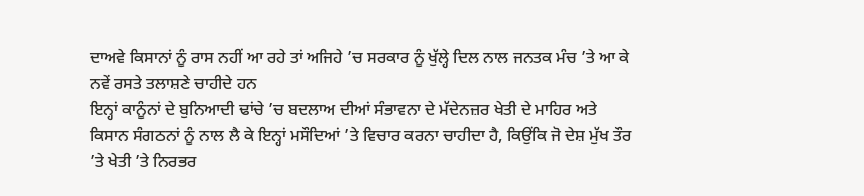ਦਾਅਵੇ ਕਿਸਾਨਾਂ ਨੂੰ ਰਾਸ ਨਹੀਂ ਆ ਰਹੇ ਤਾਂ ਅਜਿਹੇ ’ਚ ਸਰਕਾਰ ਨੂੰ ਖੁੱਲ੍ਹੇ ਦਿਲ ਨਾਲ ਜਨਤਕ ਮੰਚ ’ਤੇ ਆ ਕੇ ਨਵੇਂ ਰਸਤੇ ਤਲਾਸ਼ਣੇ ਚਾਹੀਦੇ ਹਨ
ਇਨ੍ਹਾਂ ਕਾਨੂੰਨਾਂ ਦੇ ਬੁਨਿਆਦੀ ਢਾਂਚੇ ’ਚ ਬਦਲਾਅ ਦੀਆਂ ਸੰਭਾਵਨਾ ਦੇ ਮੱਦੇਨਜ਼ਰ ਖੇਤੀ ਦੇ ਮਾਹਿਰ ਅਤੇ ਕਿਸਾਨ ਸੰਗਠਨਾਂ ਨੂੰ ਨਾਲ ਲੈ ਕੇ ਇਨ੍ਹਾਂ ਮਸੌਦਿਆਂ ’ਤੇ ਵਿਚਾਰ ਕਰਨਾ ਚਾਹੀਦਾ ਹੈ, ਕਿਉਂਕਿ ਜੋ ਦੇਸ਼ ਮੁੱਖ ਤੌਰ ’ਤੇ ਖੇਤੀ ’ਤੇ ਨਿਰਭਰ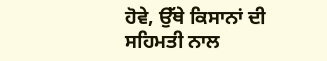ਹੋਵੇ, ਉੱਥੇ ਕਿਸਾਨਾਂ ਦੀ ਸਹਿਮਤੀ ਨਾਲ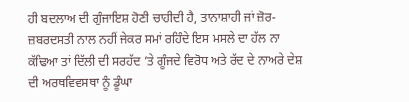ਹੀ ਬਦਲਾਅ ਦੀ ਗੁੰਜਾਇਸ਼ ਹੋਣੀ ਚਾਹੀਦੀ ਹੈ, ਤਾਨਾਸ਼ਾਹੀ ਜਾਂ ਜ਼ੋਰ-ਜ਼ਬਰਦਸਤੀ ਨਾਲ ਨਹੀਂ ਜੇਕਰ ਸਮਾਂ ਰਹਿੰਦੇ ਇਸ ਮਸਲੇ ਦਾ ਹੱਲ ਨਾ ਕੱਢਿਆ ਤਾਂ ਦਿੱਲੀ ਦੀ ਸਰਹੱਦ ’ਤੇ ਗੂੰਜਦੇ ਵਿਰੋਧ ਅਤੇ ਰੱਦ ਦੇ ਨਾਅਰੇ ਦੇਸ਼ ਦੀ ਅਰਥਵਿਵਸਥਾ ਨੂੰ ਡੂੰਘਾ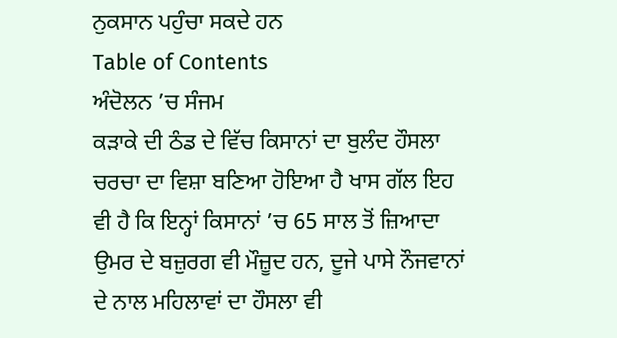ਨੁਕਸਾਨ ਪਹੁੰਚਾ ਸਕਦੇ ਹਨ
Table of Contents
ਅੰਦੋਲਨ ’ਚ ਸੰਜਮ
ਕੜਾਕੇ ਦੀ ਠੰਡ ਦੇ ਵਿੱਚ ਕਿਸਾਨਾਂ ਦਾ ਬੁਲੰਦ ਹੌਸਲਾ ਚਰਚਾ ਦਾ ਵਿਸ਼ਾ ਬਣਿਆ ਹੋਇਆ ਹੈ ਖਾਸ ਗੱਲ ਇਹ ਵੀ ਹੈ ਕਿ ਇਨ੍ਹਾਂ ਕਿਸਾਨਾਂ ’ਚ 65 ਸਾਲ ਤੋਂ ਜ਼ਿਆਦਾ ਉਮਰ ਦੇ ਬਜ਼ੁਰਗ ਵੀ ਮੌਜ਼ੂਦ ਹਨ, ਦੂਜੇ ਪਾਸੇ ਨੌਜਵਾਨਾਂ ਦੇ ਨਾਲ ਮਹਿਲਾਵਾਂ ਦਾ ਹੌਸਲਾ ਵੀ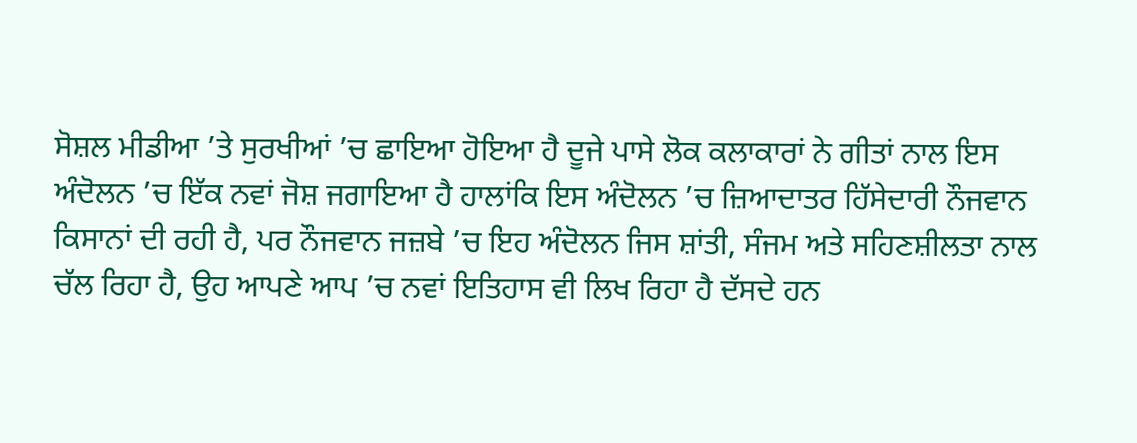ਸੋਸ਼ਲ ਮੀਡੀਆ ’ਤੇ ਸੁਰਖੀਆਂ ’ਚ ਛਾਇਆ ਹੋਇਆ ਹੈ ਦੂਜੇ ਪਾਸੇ ਲੋਕ ਕਲਾਕਾਰਾਂ ਨੇ ਗੀਤਾਂ ਨਾਲ ਇਸ ਅੰਦੋਲਨ ’ਚ ਇੱਕ ਨਵਾਂ ਜੋਸ਼ ਜਗਾਇਆ ਹੈ ਹਾਲਾਂਕਿ ਇਸ ਅੰਦੋਲਨ ’ਚ ਜ਼ਿਆਦਾਤਰ ਹਿੱਸੇਦਾਰੀ ਨੌਜਵਾਨ ਕਿਸਾਨਾਂ ਦੀ ਰਹੀ ਹੈ, ਪਰ ਨੌਜਵਾਨ ਜਜ਼ਬੇ ’ਚ ਇਹ ਅੰਦੋਲਨ ਜਿਸ ਸ਼ਾਂਤੀ, ਸੰਜਮ ਅਤੇ ਸਹਿਣਸ਼ੀਲਤਾ ਨਾਲ ਚੱਲ ਰਿਹਾ ਹੈ, ਉਹ ਆਪਣੇ ਆਪ ’ਚ ਨਵਾਂ ਇਤਿਹਾਸ ਵੀ ਲਿਖ ਰਿਹਾ ਹੈ ਦੱਸਦੇ ਹਨ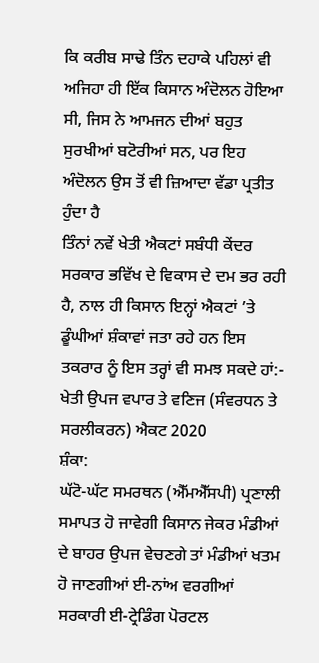ਕਿ ਕਰੀਬ ਸਾਢੇ ਤਿੰਨ ਦਹਾਕੇ ਪਹਿਲਾਂ ਵੀ ਅਜਿਹਾ ਹੀ ਇੱਕ ਕਿਸਾਨ ਅੰਦੋਲਨ ਹੋਇਆ ਸੀ, ਜਿਸ ਨੇ ਆਮਜਨ ਦੀਆਂ ਬਹੁਤ ਸੁਰਖੀਆਂ ਬਟੋਰੀਆਂ ਸਨ, ਪਰ ਇਹ ਅੰਦੋਲਨ ਉਸ ਤੋਂ ਵੀ ਜ਼ਿਆਦਾ ਵੱਡਾ ਪ੍ਰਤੀਤ ਹੁੰਦਾ ਹੈ
ਤਿੰਨਾਂ ਨਵੇਂ ਖੇਤੀ ਐਕਟਾਂ ਸਬੰਧੀ ਕੇਂਦਰ ਸਰਕਾਰ ਭਵਿੱਖ ਦੇ ਵਿਕਾਸ ਦੇ ਦਮ ਭਰ ਰਹੀ ਹੈ, ਨਾਲ ਹੀ ਕਿਸਾਨ ਇਨ੍ਹਾਂ ਐਕਟਾਂ ’ਤੇ ਡੂੰਘੀਆਂ ਸ਼ੰਕਾਵਾਂ ਜਤਾ ਰਹੇ ਹਨ ਇਸ ਤਕਰਾਰ ਨੂੰ ਇਸ ਤਰ੍ਹਾਂ ਵੀ ਸਮਝ ਸਕਦੇ ਹਾਂ:-
ਖੇਤੀ ਉਪਜ ਵਪਾਰ ਤੇ ਵਣਿਜ (ਸੰਵਰਧਨ ਤੇ ਸਰਲੀਕਰਨ) ਐਕਟ 2020
ਸ਼ੰਕਾ:
ਘੱਟੋ-ਘੱਟ ਸਮਰਥਨ (ਐੱਮਐੱਸਪੀ) ਪ੍ਰਣਾਲੀ ਸਮਾਪਤ ਹੋ ਜਾਵੇਗੀ ਕਿਸਾਨ ਜੇਕਰ ਮੰਡੀਆਂ ਦੇ ਬਾਹਰ ਉਪਜ ਵੇਚਣਗੇ ਤਾਂ ਮੰਡੀਆਂ ਖਤਮ ਹੋ ਜਾਣਗੀਆਂ ਈ-ਨਾਂਅ ਵਰਗੀਆਂ ਸਰਕਾਰੀ ਈ-ਟ੍ਰੇਡਿੰਗ ਪੋਰਟਲ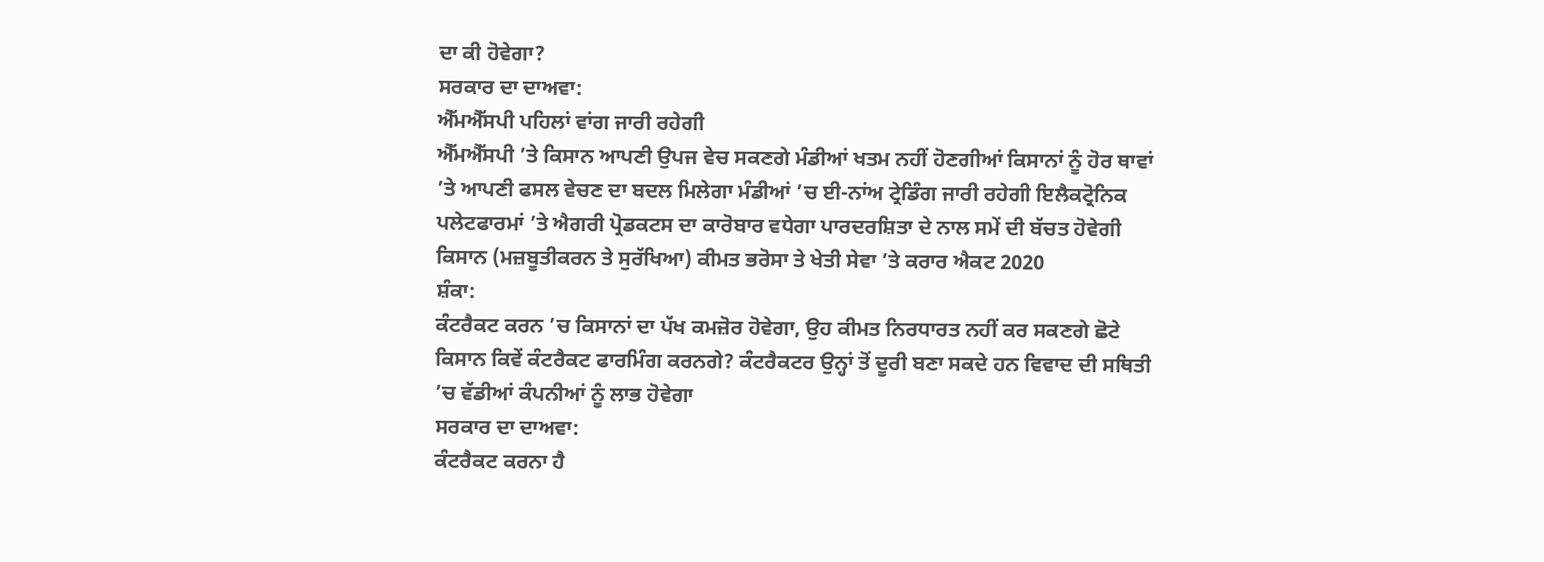ਦਾ ਕੀ ਹੋਵੇਗਾ?
ਸਰਕਾਰ ਦਾ ਦਾਅਵਾ:
ਐੱਮਐੱਸਪੀ ਪਹਿਲਾਂ ਵਾਂਗ ਜਾਰੀ ਰਹੇਗੀ
ਐੱਮਐੱਸਪੀ ’ਤੇ ਕਿਸਾਨ ਆਪਣੀ ਉਪਜ ਵੇਚ ਸਕਣਗੇ ਮੰਡੀਆਂ ਖਤਮ ਨਹੀਂ ਹੋਣਗੀਆਂ ਕਿਸਾਨਾਂ ਨੂੰ ਹੋਰ ਥਾਵਾਂ ’ਤੇ ਆਪਣੀ ਫਸਲ ਵੇਚਣ ਦਾ ਬਦਲ ਮਿਲੇਗਾ ਮੰਡੀਆਂ ’ਚ ਈ-ਨਾਂਅ ਟ੍ਰੇਡਿੰਗ ਜਾਰੀ ਰਹੇਗੀ ਇਲੈਕਟ੍ਰੋਨਿਕ ਪਲੇਟਫਾਰਮਾਂ ’ਤੇ ਐਗਰੀ ਪ੍ਰੋਡਕਟਸ ਦਾ ਕਾਰੋਬਾਰ ਵਧੇਗਾ ਪਾਰਦਰਸ਼ਿਤਾ ਦੇ ਨਾਲ ਸਮੇਂ ਦੀ ਬੱਚਤ ਹੋਵੇਗੀ
ਕਿਸਾਨ (ਮਜ਼ਬੂਤੀਕਰਨ ਤੇ ਸੁਰੱਖਿਆ) ਕੀਮਤ ਭਰੋਸਾ ਤੇ ਖੇਤੀ ਸੇਵਾ ’ਤੇ ਕਰਾਰ ਐਕਟ 2020
ਸ਼ੰਕਾ:
ਕੰਟਰੈਕਟ ਕਰਨ ’ਚ ਕਿਸਾਨਾਂ ਦਾ ਪੱਖ ਕਮਜ਼ੋਰ ਹੋਵੇਗਾ, ਉਹ ਕੀਮਤ ਨਿਰਧਾਰਤ ਨਹੀਂ ਕਰ ਸਕਣਗੇ ਛੋਟੇ ਕਿਸਾਨ ਕਿਵੇਂ ਕੰਟਰੈਕਟ ਫਾਰਮਿੰਗ ਕਰਨਗੇ? ਕੰਟਰੈਕਟਰ ਉਨ੍ਹਾਂ ਤੋਂ ਦੂਰੀ ਬਣਾ ਸਕਦੇ ਹਨ ਵਿਵਾਦ ਦੀ ਸਥਿਤੀ ’ਚ ਵੱਡੀਆਂ ਕੰਪਨੀਆਂ ਨੂੰ ਲਾਭ ਹੋਵੇਗਾ
ਸਰਕਾਰ ਦਾ ਦਾਅਵਾ:
ਕੰਟਰੈਕਟ ਕਰਨਾ ਹੈ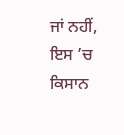ਜਾਂ ਨਹੀਂ, ਇਸ ’ਚ ਕਿਸਾਨ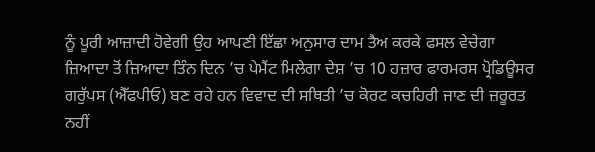ਨੂੰ ਪੂਰੀ ਆਜ਼ਾਦੀ ਹੋਵੇਗੀ ਉਹ ਆਪਣੀ ਇੱਛਾ ਅਨੁਸਾਰ ਦਾਮ ਤੈਅ ਕਰਕੇ ਫਸਲ ਵੇਚੇਗਾ ਜ਼ਿਆਦਾ ਤੋਂ ਜ਼ਿਆਦਾ ਤਿੰਨ ਦਿਨ ’ਚ ਪੇਮੈਂਟ ਮਿਲੇਗਾ ਦੇਸ਼ ’ਚ 10 ਹਜ਼ਾਰ ਫਾਰਮਰਸ ਪ੍ਰੋਡਿਊਸਰ ਗਰੁੱਪਸ (ਐੱਫਪੀਓ) ਬਣ ਰਹੇ ਹਨ ਵਿਵਾਦ ਦੀ ਸਥਿਤੀ ’ਚ ਕੋਰਟ ਕਚਹਿਰੀ ਜਾਣ ਦੀ ਜ਼ਰੂਰਤ ਨਹੀਂ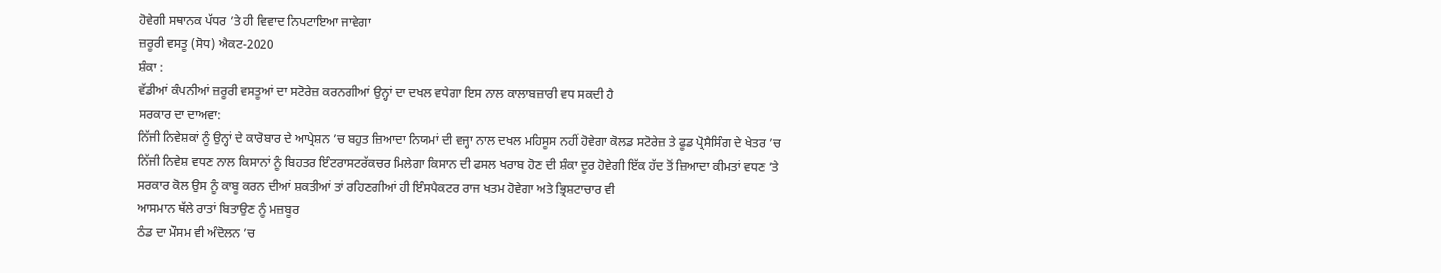ਹੋਵੇਗੀ ਸਥਾਨਕ ਪੱਧਰ ’ਤੇ ਹੀ ਵਿਵਾਦ ਨਿਪਟਾਇਆ ਜਾਵੇਗਾ
ਜ਼ਰੂਰੀ ਵਸਤੂ (ਸੋਧ) ਐਕਟ-2020
ਸ਼ੰਕਾ :
ਵੱਡੀਆਂ ਕੰਪਨੀਆਂ ਜ਼ਰੂਰੀ ਵਸਤੂਆਂ ਦਾ ਸਟੋਰੇਜ਼ ਕਰਨਗੀਆਂ ਉਨ੍ਹਾਂ ਦਾ ਦਖਲ ਵਧੇਗਾ ਇਸ ਨਾਲ ਕਾਲਾਬਜ਼ਾਰੀ ਵਧ ਸਕਦੀ ਹੈ
ਸਰਕਾਰ ਦਾ ਦਾਅਵਾ:
ਨਿੱਜੀ ਨਿਵੇਸ਼ਕਾਂ ਨੂੰ ਉਨ੍ਹਾਂ ਦੇ ਕਾਰੋਬਾਰ ਦੇ ਆਪ੍ਰੇਸ਼ਨ ’ਚ ਬਹੁਤ ਜ਼ਿਆਦਾ ਨਿਯਮਾਂ ਦੀ ਵਜ੍ਹਾ ਨਾਲ ਦਖਲ ਮਹਿਸੂਸ ਨਹੀਂ ਹੋਵੇਗਾ ਕੋਲਡ ਸਟੋਰੇਜ਼ ਤੇ ਫੂਡ ਪ੍ਰੋਸੈਸਿੰਗ ਦੇ ਖੇਤਰ ’ਚ ਨਿੱਜੀ ਨਿਵੇਸ਼ ਵਧਣ ਨਾਲ ਕਿਸਾਨਾਂ ਨੂੰ ਬਿਹਤਰ ਇੰਟਰਾਸਟਰੱਕਚਰ ਮਿਲੇਗਾ ਕਿਸਾਨ ਦੀ ਫਸਲ ਖਰਾਬ ਹੋਣ ਦੀ ਸ਼ੰਕਾ ਦੂਰ ਹੋਵੇਗੀ ਇੱਕ ਹੱਦ ਤੋਂ ਜ਼ਿਆਦਾ ਕੀਮਤਾਂ ਵਧਣ ’ਤੇ ਸਰਕਾਰ ਕੋਲ ਉਸ ਨੂੰ ਕਾਬੂ ਕਰਨ ਦੀਆਂ ਸ਼ਕਤੀਆਂ ਤਾਂ ਰਹਿਣਗੀਆਂ ਹੀ ਇੰਸਪੈਕਟਰ ਰਾਜ ਖਤਮ ਹੋਵੇਗਾ ਅਤੇ ਭ੍ਰਿਸ਼ਟਾਚਾਰ ਵੀ
ਆਸਮਾਨ ਥੱਲੇ ਰਾਤਾਂ ਬਿਤਾਉਣ ਨੂੰ ਮਜ਼ਬੂਰ
ਠੰਡ ਦਾ ਮੌਸਮ ਵੀ ਅੰਦੋਲਨ ’ਚ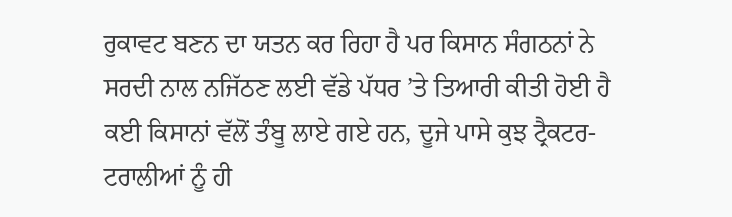ਰੁਕਾਵਟ ਬਣਨ ਦਾ ਯਤਨ ਕਰ ਰਿਹਾ ਹੈ ਪਰ ਕਿਸਾਨ ਸੰਗਠਨਾਂ ਨੇ ਸਰਦੀ ਨਾਲ ਨਜਿੱਠਣ ਲਈ ਵੱਡੇ ਪੱਧਰ ’ਤੇ ਤਿਆਰੀ ਕੀਤੀ ਹੋਈ ਹੈ
ਕਈ ਕਿਸਾਨਾਂ ਵੱਲੋਂ ਤੰਬੂ ਲਾਏ ਗਏ ਹਨ, ਦੂਜੇ ਪਾਸੇ ਕੁਝ ਟ੍ਰੈਕਟਰ-ਟਰਾਲੀਆਂ ਨੂੰ ਹੀ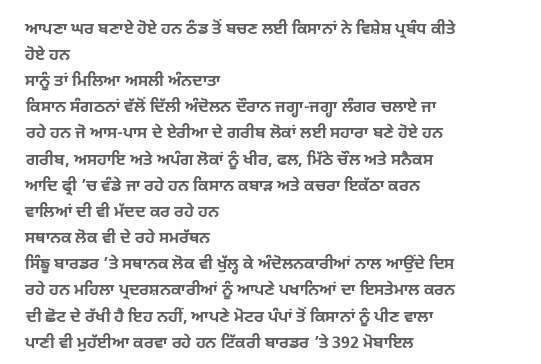ਆਪਣਾ ਘਰ ਬਣਾਏ ਹੋਏ ਹਨ ਠੰਡ ਤੋਂ ਬਚਣ ਲਈ ਕਿਸਾਨਾਂ ਨੇ ਵਿਸ਼ੇਸ਼ ਪ੍ਰਬੰਧ ਕੀਤੇ ਹੋਏ ਹਨ
ਸਾਨੂੰ ਤਾਂ ਮਿਲਿਆ ਅਸਲੀ ਅੰਨਦਾਤਾ
ਕਿਸਾਨ ਸੰਗਠਨਾਂ ਵੱਲੋਂ ਦਿੱਲੀ ਅੰਦੋਲਨ ਦੌਰਾਨ ਜਗ੍ਹਾ-ਜਗ੍ਹਾ ਲੰਗਰ ਚਲਾਏ ਜਾ ਰਹੇ ਹਨ ਜੋ ਆਸ-ਪਾਸ ਦੇ ਏਰੀਆ ਦੇ ਗਰੀਬ ਲੋਕਾਂ ਲਈ ਸਹਾਰਾ ਬਣੇ ਹੋਏ ਹਨ ਗਰੀਬ, ਅਸਹਾਇ ਅਤੇ ਅਪੰਗ ਲੋਕਾਂ ਨੂੰ ਖੀਰ, ਫਲ, ਮਿੱਠੇ ਚੌਲ ਅਤੇ ਸਨੈਕਸ ਆਦਿ ਫ੍ਰੀ ’ਚ ਵੰਡੇ ਜਾ ਰਹੇ ਹਨ ਕਿਸਾਨ ਕਬਾੜ ਅਤੇ ਕਚਰਾ ਇਕੱਠਾ ਕਰਨ ਵਾਲਿਆਂ ਦੀ ਵੀ ਮੱਦਦ ਕਰ ਰਹੇ ਹਨ
ਸਥਾਨਕ ਲੋਕ ਵੀ ਦੇ ਰਹੇ ਸਮਰੱਥਨ
ਸਿੰਙੂ ਬਾਰਡਰ ’ਤੇ ਸਥਾਨਕ ਲੋਕ ਵੀ ਖੁੱਲ੍ਹ ਕੇ ਅੰਦੋਲਨਕਾਰੀਆਂ ਨਾਲ ਆਉਂਦੇ ਦਿਸ ਰਹੇ ਹਨ ਮਹਿਲਾ ਪ੍ਰਦਰਸ਼ਨਕਾਰੀਆਂ ਨੂੰ ਆਪਣੇ ਪਖਾਨਿਆਂ ਦਾ ਇਸਤੇਮਾਲ ਕਰਨ ਦੀ ਛੋਟ ਦੇ ਰੱਖੀ ਹੈ ਇਹ ਨਹੀਂ, ਆਪਣੇ ਮੋਟਰ ਪੰਪਾਂ ਤੋਂ ਕਿਸਾਨਾਂ ਨੂੰ ਪੀਣ ਵਾਲਾ ਪਾਣੀ ਵੀ ਮੁਹੱਈਆ ਕਰਵਾ ਰਹੇ ਹਨ ਟਿੱਕਰੀ ਬਾਰਡਰ ’ਤੇ 392 ਮੋਬਾਇਲ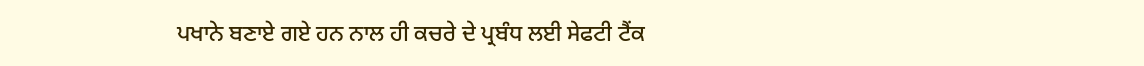ਪਖਾਨੇ ਬਣਾਏ ਗਏ ਹਨ ਨਾਲ ਹੀ ਕਚਰੇ ਦੇ ਪ੍ਰਬੰਧ ਲਈ ਸੇਫਟੀ ਟੈਂਕ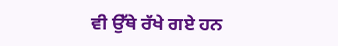ਵੀ ਉੱਥੇ ਰੱਖੇ ਗਏ ਹਨ